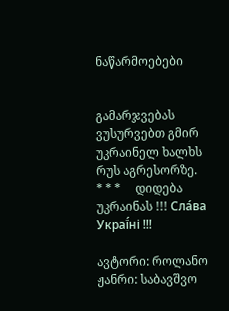ნაწარმოებები


გამარჯვებას ვუსურვებთ გმირ უკრაინელ ხალხს რუს აგრესორზე.     * * *     დიდება უკრაინას !!! Сла́ва Украї́ні !!!

ავტორი: როლანო
ჟანრი: საბავშვო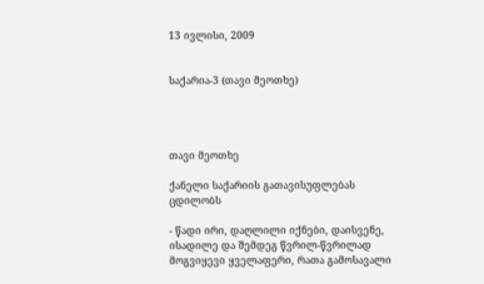13 ივლისი, 2009


საქარია-3 (თავი მეოთხე)




თავი მეოთხე

ქანელი საქარიის გათავისუფლებას ცდილობს

- წადი ირი, დაღლილი იქნები, დაისვენე, ისადილე და შემდეგ წვრილ-წვრილად მოგვიყევი ყველაფერი, რათა გამოსავალი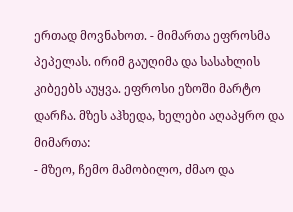ერთად მოვნახოთ. - მიმართა ეფროსმა პეპელას. ირიმ გაუღიმა და სასახლის კიბეებს აუყვა. ეფროსი ეზოში მარტო დარჩა. მზეს აჰხედა, ხელები აღაპყრო და მიმართა:
- მზეო, ჩემო მამობილო, ძმაო და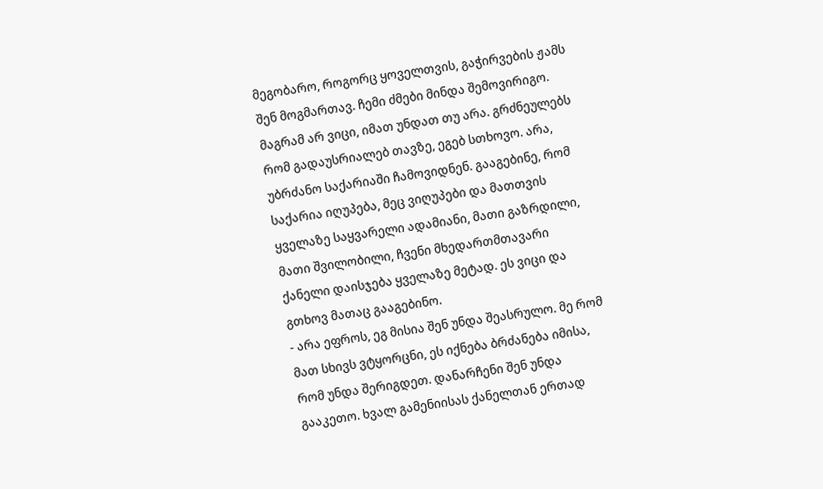მეგობარო, როგორც ყოველთვის, გაჭირვების ჟამს შენ მოგმართავ. ჩემი ძმები მინდა შემოვირიგო. მაგრამ არ ვიცი, იმათ უნდათ თუ არა. გრძნეულებს რომ გადაუსრიალებ თავზე, ეგებ სთხოვო. არა, უბრძანო საქარიაში ჩამოვიდნენ. გააგებინე, რომ საქარია იღუპება, მეც ვიღუპები და მათთვის ყველაზე საყვარელი ადამიანი, მათი გაზრდილი, მათი შვილობილი, ჩვენი მხედართმთავარი ქანელი დაისჯება ყველაზე მეტად. ეს ვიცი და გთხოვ მათაც გააგებინო.
- არა ეფროს, ეგ მისია შენ უნდა შეასრულო. მე რომ მათ სხივს ვტყორცნი, ეს იქნება ბრძანება იმისა, რომ უნდა შერიგდეთ. დანარჩენი შენ უნდა გააკეთო. ხვალ გამენიისას ქანელთან ერთად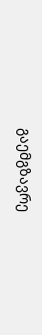გაემგზავრე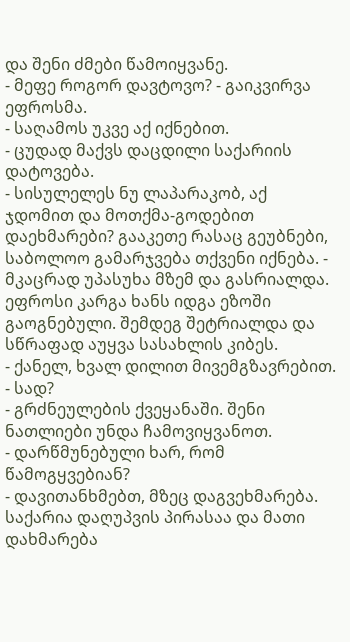და შენი ძმები წამოიყვანე.
- მეფე როგორ დავტოვო? - გაიკვირვა ეფროსმა.
- საღამოს უკვე აქ იქნებით.
- ცუდად მაქვს დაცდილი საქარიის დატოვება.
- სისულელეს ნუ ლაპარაკობ, აქ ჯდომით და მოთქმა-გოდებით დაეხმარები? გააკეთე რასაც გეუბნები, საბოლოო გამარჯვება თქვენი იქნება. - მკაცრად უპასუხა მზემ და გასრიალდა.
ეფროსი კარგა ხანს იდგა ეზოში გაოგნებული. შემდეგ შეტრიალდა და სწრაფად აუყვა სასახლის კიბეს.
- ქანელ, ხვალ დილით მივემგზავრებით.
- სად?
- გრძნეულების ქვეყანაში. შენი ნათლიები უნდა ჩამოვიყვანოთ.
- დარწმუნებული ხარ, რომ წამოგყვებიან?
- დავითანხმებთ, მზეც დაგვეხმარება. საქარია დაღუპვის პირასაა და მათი დახმარება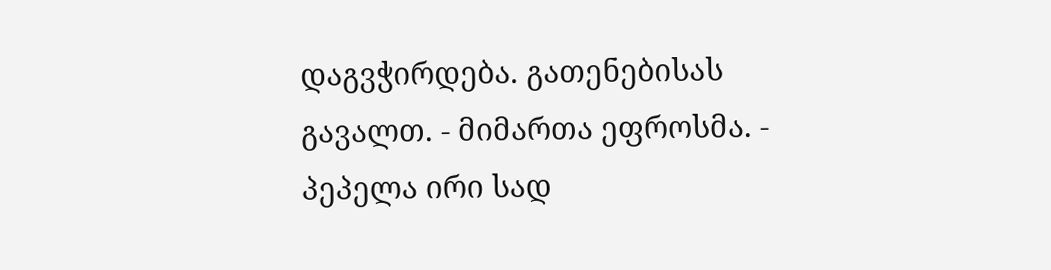დაგვჭირდება. გათენებისას გავალთ. - მიმართა ეფროსმა. - პეპელა ირი სად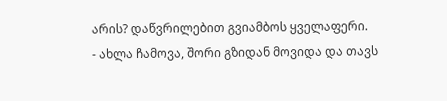არის? დაწვრილებით გვიამბოს ყველაფერი.
- ახლა ჩამოვა, შორი გზიდან მოვიდა და თავს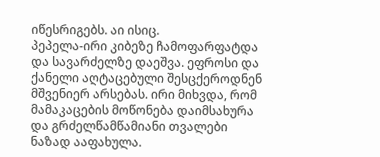იწესრიგებს. აი ისიც.
პეპელა-ირი კიბეზე ჩამოფარფატდა და სავარძელზე დაეშვა. ეფროსი და ქანელი აღტაცებული შესცქეროდნენ მშვენიერ არსებას. ირი მიხვდა, რომ მამაკაცების მოწონება დაიმსახურა და გრძელწამწამიანი თვალები ნაზად ააფახულა.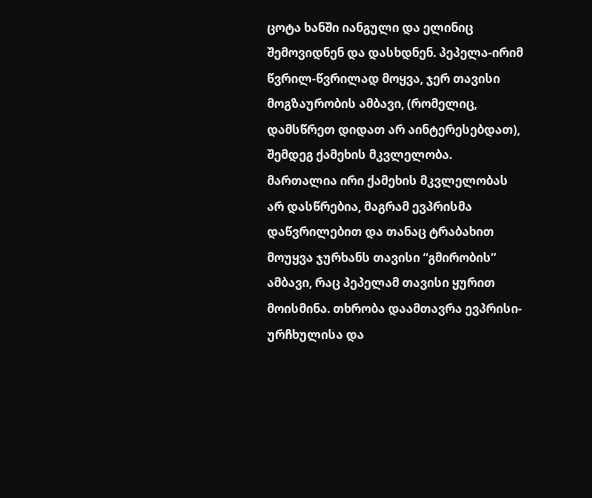ცოტა ხანში იანგული და ელინიც შემოვიდნენ და დასხდნენ. პეპელა-ირიმ წვრილ-წვრილად მოყვა, ჯერ თავისი მოგზაურობის ამბავი, (რომელიც, დამსწრეთ დიდათ არ აინტერესებდათ), შემდეგ ქამეხის მკვლელობა. მართალია ირი ქამეხის მკვლელობას არ დასწრებია, მაგრამ ევპრისმა დაწვრილებით და თანაც ტრაბახით მოუყვა ჯურხანს თავისი “გმირობის” ამბავი, რაც პეპელამ თავისი ყურით მოისმინა. თხრობა დაამთავრა ევპრისი-ურჩხულისა და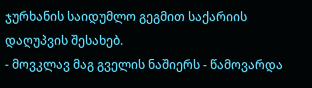ჯურხანის საიდუმლო გეგმით საქარიის დაღუპვის შესახებ.
- მოვკლავ მაგ გველის ნაშიერს - წამოვარდა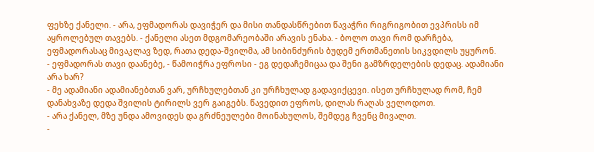ფეხზე ქანელი. - არა, ეფმადორას დავიჭერ და მისი თანდასწრებით წავაჭრი რიგრიგობით ევპრისს იმ აყროლებულ თავებს. - ქანელი ასეთ მდგომარეობაში არავის ენახა. - ბოლო თავი რომ დარჩება, ეფმადორასაც მივაკლავ ზედ, რათა დედა-შვილმა, ამ სიბინძურის ბუდემ ერთმანეთის სიკვდილს უყურონ.
- ეფმადორას თავი დაანებე, - წამოიჭრა ეფროსი - ეგ დედაჩემიცაა და შენი გამზრდელების დედაც. ადამიანი არა ხარ?
- მე ადამიანი ადამიანებთან ვარ, ურჩხულებთან კი ურჩხულად გადავიქცევი. ისეთ ურჩხულად რომ, ჩემ დანახვაზე დედა შვილის ტირილს ვერ გაიგებს. წავედით ეფროს, დილას რაღას ველოდოთ.
- არა ქანელ, მზე უნდა ამოვიდეს და გრძნეულები მოინახულოს, შემდეგ ჩვენც მივალთ.
-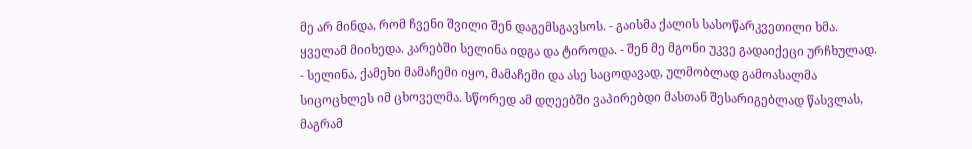მე არ მინდა, რომ ჩვენი შვილი შენ დაგემსგავსოს. - გაისმა ქალის სასოწარკვეთილი ხმა. ყველამ მიიხედა. კარებში სელინა იდგა და ტიროდა. - შენ მე მგონი უკვე გადაიქეცი ურჩხულად.
- სელინა, ქამეხი მამაჩემი იყო, მამაჩემი და ასე საცოდავად, ულმობლად გამოასალმა სიცოცხლეს იმ ცხოველმა. სწორედ ამ დღეებში ვაპირებდი მასთან შესარიგებლად წასვლას, მაგრამ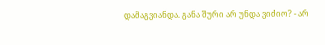დამაგვიანდა. განა შური არ უნდა ვიძიო? - არ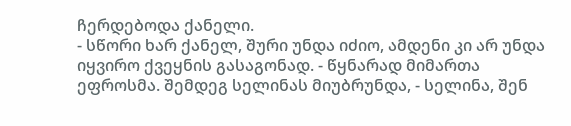ჩერდებოდა ქანელი.
- სწორი ხარ ქანელ, შური უნდა იძიო, ამდენი კი არ უნდა იყვირო ქვეყნის გასაგონად. - წყნარად მიმართა ეფროსმა. შემდეგ სელინას მიუბრუნდა, - სელინა, შენ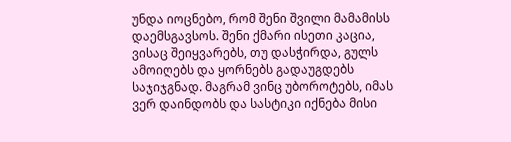უნდა იოცნებო, რომ შენი შვილი მამამისს დაემსგავსოს. შენი ქმარი ისეთი კაცია, ვისაც შეიყვარებს, თუ დასჭირდა, გულს ამოიღებს და ყორნებს გადაუგდებს საჯიჯგნად. მაგრამ ვინც უბოროტებს, იმას ვერ დაინდობს და სასტიკი იქნება მისი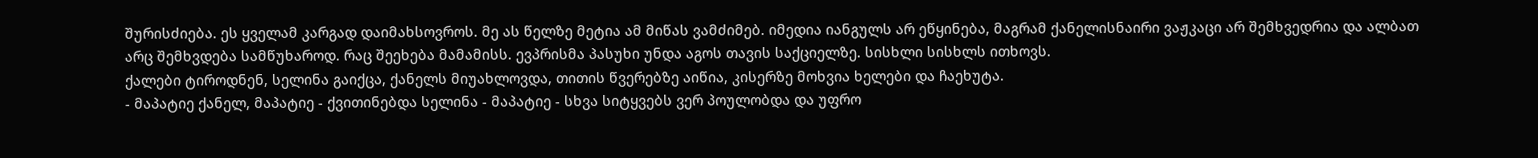შურისძიება. ეს ყველამ კარგად დაიმახსოვროს. მე ას წელზე მეტია ამ მიწას ვამძიმებ. იმედია იანგულს არ ეწყინება, მაგრამ ქანელისნაირი ვაჟკაცი არ შემხვედრია და ალბათ არც შემხვდება სამწუხაროდ. რაც შეეხება მამამისს. ევპრისმა პასუხი უნდა აგოს თავის საქციელზე. სისხლი სისხლს ითხოვს.
ქალები ტიროდნენ, სელინა გაიქცა, ქანელს მიუახლოვდა, თითის წვერებზე აიწია, კისერზე მოხვია ხელები და ჩაეხუტა.
- მაპატიე ქანელ, მაპატიე - ქვითინებდა სელინა - მაპატიე - სხვა სიტყვებს ვერ პოულობდა და უფრო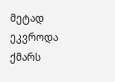მეტად ეკვროდა ქმარს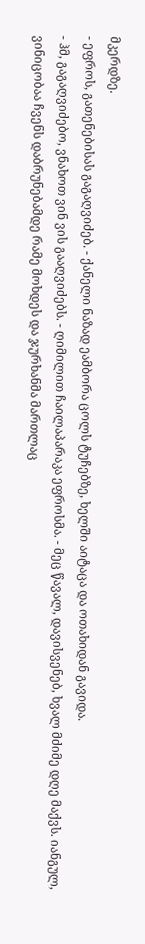მკერდზე.
- ეფროს, გათენებისას გაგაღვიძებ. - ქანელი ნაზად ეამბორა ცოლს ტუჩებზე, ხელში აიტაცა და ოთახიდან გავიდა.
- ჰმ, გაგაღვიძებო, ვნახოთ ვინ ვის გააღვიძებს. - ღიმილით ჩაილაპარაკა ეფროსმა. - მეც წავალ, დავისვენებ, ხვალ მძიმე დღე მაქვს. იანგულ, ვინიცობაა ჩვენს დაბრუნებამდე რამე მოხდეს და ჯურხანმა მართლაც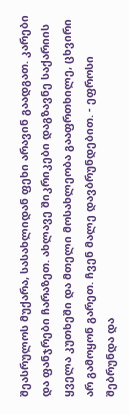შეასრულოს მუქარა, სასახლიდან ფეხი არავინ გაადგათ. კარები და ფანჯრები ჩარაზეთ. ახლავე შიკრიკები დაგზავნე საქარიის ყველა კუთხეში და მთელი მოსახლეობა გააფრთხილე, ცხვირი არ გამოყონ გარეთ. ჩვენ მალე დავბრუნდებით. - ეფროსი შებრუნდა და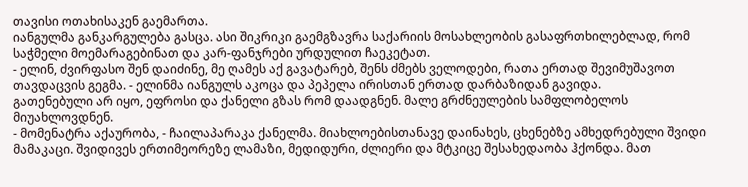თავისი ოთახისაკენ გაემართა.
იანგულმა განკარგულება გასცა. ასი შიკრიკი გაემგზავრა საქარიის მოსახლეობის გასაფრთხილებლად, რომ საჭმელი მოემარაგებინათ და კარ-ფანჯრები ურდულით ჩაეკეტათ.
- ელინ, ძვირფასო შენ დაიძინე, მე ღამეს აქ გავატარებ, შენს ძმებს ველოდები, რათა ერთად შევიმუშავოთ თავდაცვის გეგმა. - ელინმა იანგულს აკოცა და პეპელა ირისთან ერთად დარბაზიდან გავიდა.
გათენებული არ იყო, ეფროსი და ქანელი გზას რომ დაადგნენ. მალე გრძნეულების სამფლობელოს მიუახლოვდნენ.
- მომენატრა აქაურობა, - ჩაილაპარაკა ქანელმა. მიახლოებისთანავე დაინახეს, ცხენებზე ამხედრებული შვიდი მამაკაცი. შვიდივეს ერთიმეორეზე ლამაზი, მედიდური, ძლიერი და მტკიცე შესახედაობა ჰქონდა. მათ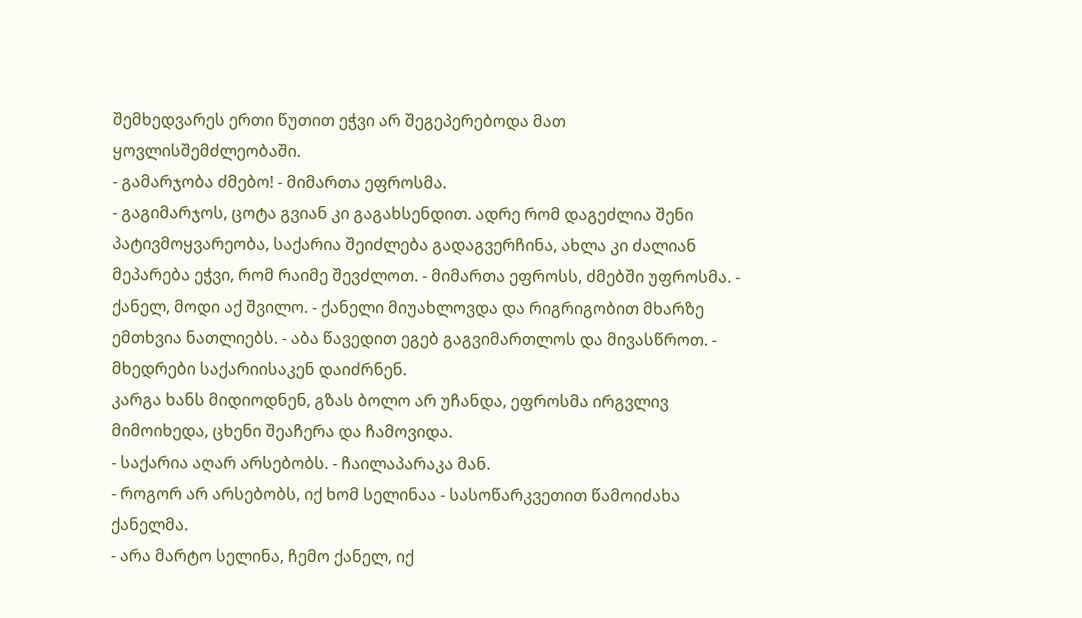შემხედვარეს ერთი წუთით ეჭვი არ შეგეპერებოდა მათ ყოვლისშემძლეობაში.
- გამარჯობა ძმებო! - მიმართა ეფროსმა.
- გაგიმარჯოს, ცოტა გვიან კი გაგახსენდით. ადრე რომ დაგეძლია შენი პატივმოყვარეობა, საქარია შეიძლება გადაგვერჩინა, ახლა კი ძალიან მეპარება ეჭვი, რომ რაიმე შევძლოთ. - მიმართა ეფროსს, ძმებში უფროსმა. -  ქანელ, მოდი აქ შვილო. - ქანელი მიუახლოვდა და რიგრიგობით მხარზე ემთხვია ნათლიებს. - აბა წავედით ეგებ გაგვიმართლოს და მივასწროთ. - მხედრები საქარიისაკენ დაიძრნენ.
კარგა ხანს მიდიოდნენ, გზას ბოლო არ უჩანდა, ეფროსმა ირგვლივ მიმოიხედა, ცხენი შეაჩერა და ჩამოვიდა.
- საქარია აღარ არსებობს. - ჩაილაპარაკა მან.
- როგორ არ არსებობს, იქ ხომ სელინაა - სასოწარკვეთით წამოიძახა ქანელმა.
- არა მარტო სელინა, ჩემო ქანელ, იქ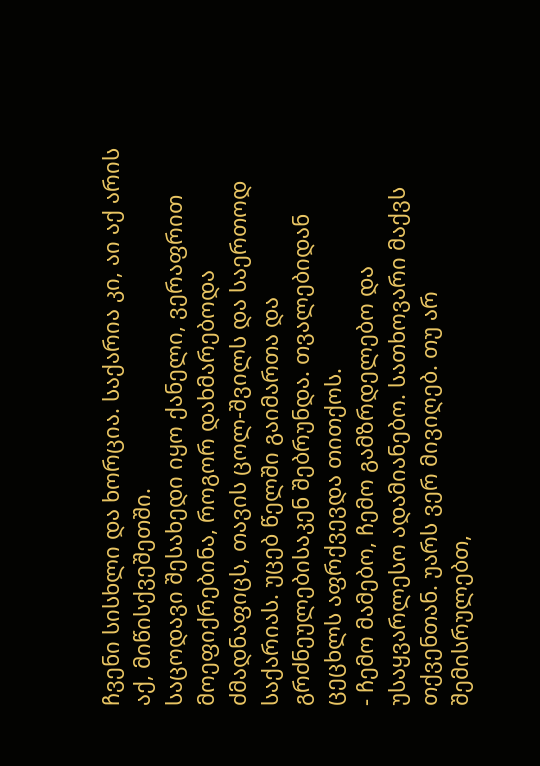ჩვენი სისხლი და ხორცია. საქარია კი, აი აქ არის აქ, მიწისქვეშეთში.
საცოდავი შესახედი იყო ქანელი, ვერაფრით მოეფიქრებინა, როგორ დახმარებოდა ძმადნაფიცს, თავის ცოლ-შვილს და საერთოდ საქარიას. უცებ წელში გაიმართა და გრძნეულებისაკენ შებრუნდა. თვალებიდან ცეცხლს აფრქვევდა თითქოს.
- ჩემო მამებო, ჩემო გამზრდელებო და უსაყვარლესო ადამიანებო. სათხოვარი მაქვს თქვენთან. უარს ვერ მივიღებ. თუ არ შემისრულებთ,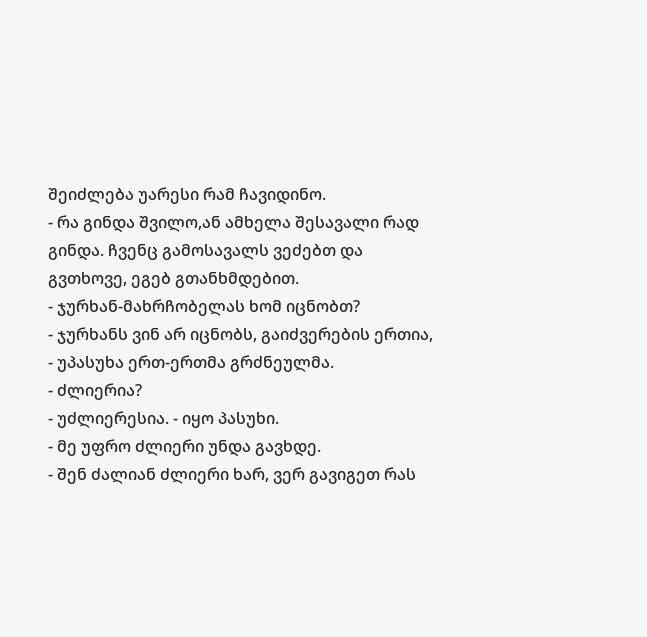შეიძლება უარესი რამ ჩავიდინო.
- რა გინდა შვილო,ან ამხელა შესავალი რად გინდა. ჩვენც გამოსავალს ვეძებთ და გვთხოვე, ეგებ გთანხმდებით.
- ჯურხან-მახრჩობელას ხომ იცნობთ?
- ჯურხანს ვინ არ იცნობს, გაიძვერების ერთია, - უპასუხა ერთ-ერთმა გრძნეულმა.
- ძლიერია?
- უძლიერესია. - იყო პასუხი.
- მე უფრო ძლიერი უნდა გავხდე.
- შენ ძალიან ძლიერი ხარ, ვერ გავიგეთ რას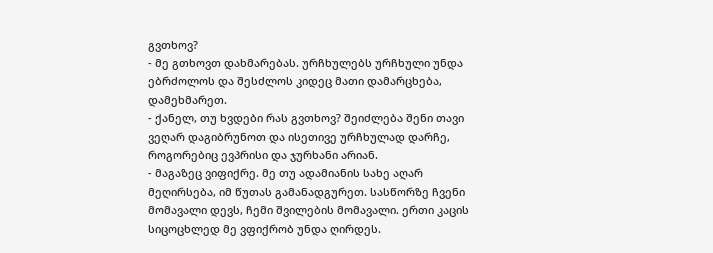გვთხოვ?
- მე გთხოვთ დახმარებას. ურჩხულებს ურჩხული უნდა ებრძოლოს და შესძლოს კიდეც მათი დამარცხება, დამეხმარეთ.
- ქანელ, თუ ხვდები რას გვთხოვ? შეიძლება შენი თავი ვეღარ დაგიბრუნოთ და ისეთივე ურჩხულად დარჩე, როგორებიც ევპრისი და ჯურხანი არიან.
- მაგაზეც ვიფიქრე. მე თუ ადამიანის სახე აღარ მეღირსება, იმ წუთას გამანადგურეთ. სასწორზე ჩვენი მომავალი დევს, ჩემი შვილების მომავალი. ერთი კაცის სიცოცხლედ მე ვფიქრობ უნდა ღირდეს.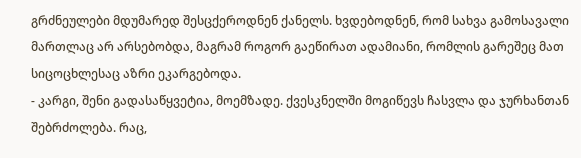გრძნეულები მდუმარედ შესცქეროდნენ ქანელს. ხვდებოდნენ, რომ სახვა გამოსავალი მართლაც არ არსებობდა, მაგრამ როგორ გაეწირათ ადამიანი, რომლის გარეშეც მათ სიცოცხლესაც აზრი ეკარგებოდა.
- კარგი, შენი გადასაწყვეტია, მოემზადე. ქვესკნელში მოგიწევს ჩასვლა და ჯურხანთან შებრძოლება. რაც,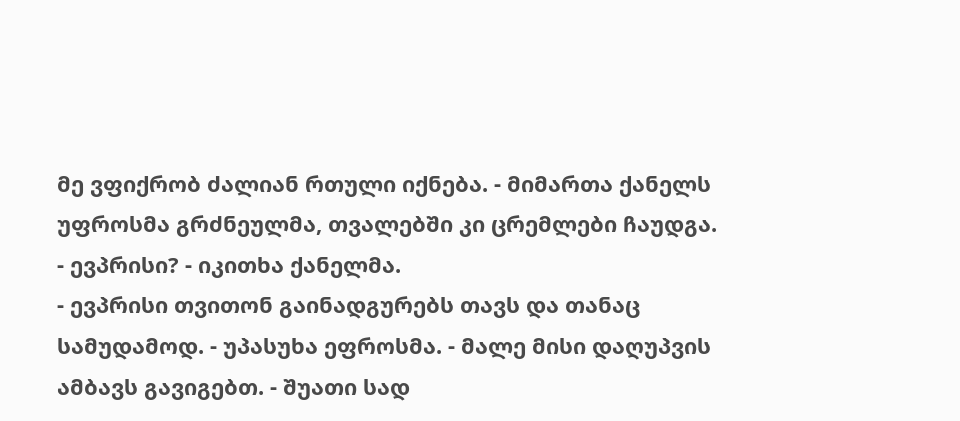მე ვფიქრობ ძალიან რთული იქნება. - მიმართა ქანელს უფროსმა გრძნეულმა, თვალებში კი ცრემლები ჩაუდგა.
- ევპრისი? - იკითხა ქანელმა.
- ევპრისი თვითონ გაინადგურებს თავს და თანაც სამუდამოდ. - უპასუხა ეფროსმა. - მალე მისი დაღუპვის ამბავს გავიგებთ. - შუათი სად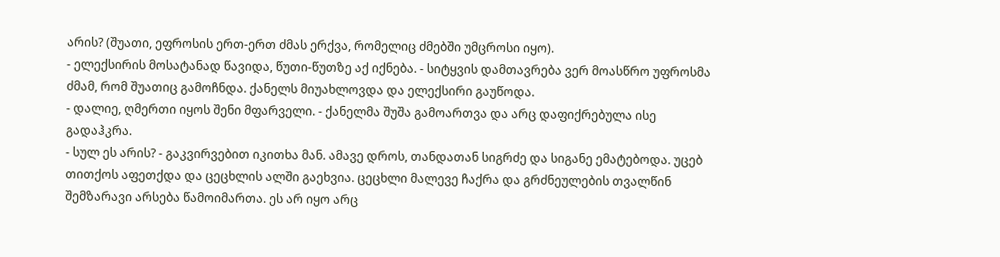არის? (შუათი, ეფროსის ერთ-ერთ ძმას ერქვა, რომელიც ძმებში უმცროსი იყო).
- ელექსირის მოსატანად წავიდა, წუთი-წუთზე აქ იქნება. - სიტყვის დამთავრება ვერ მოასწრო უფროსმა ძმამ, რომ შუათიც გამოჩნდა. ქანელს მიუახლოვდა და ელექსირი გაუწოდა.
- დალიე, ღმერთი იყოს შენი მფარველი. - ქანელმა შუშა გამოართვა და არც დაფიქრებულა ისე გადაჰკრა.
- სულ ეს არის? - გაკვირვებით იკითხა მან. ამავე დროს, თანდათან სიგრძე და სიგანე ემატებოდა. უცებ თითქოს აფეთქდა და ცეცხლის ალში გაეხვია. ცეცხლი მალევე ჩაქრა და გრძნეულების თვალწინ შემზარავი არსება წამოიმართა. ეს არ იყო არც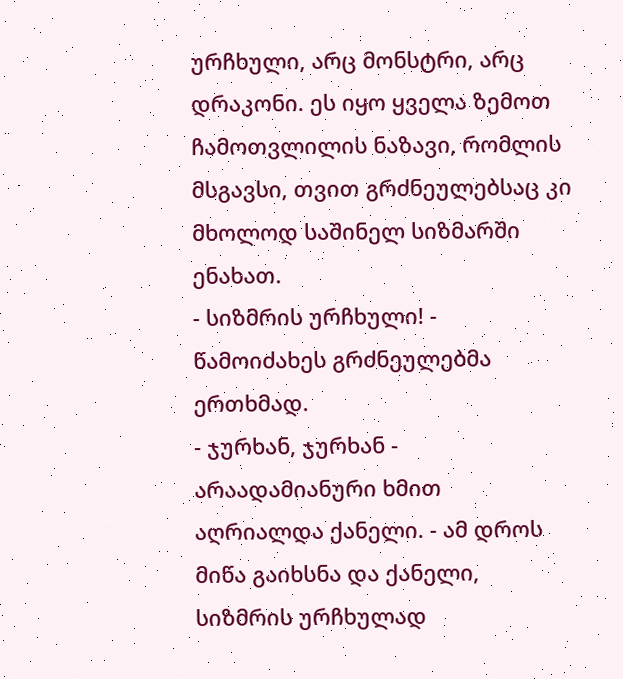ურჩხული, არც მონსტრი, არც დრაკონი. ეს იყო ყველა ზემოთ ჩამოთვლილის ნაზავი, რომლის მსგავსი, თვით გრძნეულებსაც კი მხოლოდ საშინელ სიზმარში ენახათ.
- სიზმრის ურჩხული! - წამოიძახეს გრძნეულებმა ერთხმად.
- ჯურხან, ჯურხან - არაადამიანური ხმით აღრიალდა ქანელი. - ამ დროს მიწა გაიხსნა და ქანელი, სიზმრის ურჩხულად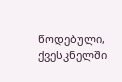წოდებული, ქვესკნელში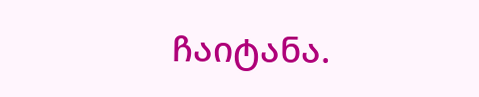ჩაიტანა.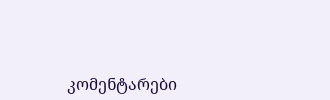კომენტარები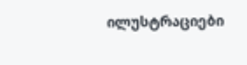ილუსტრაციები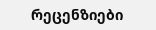რეცენზიები